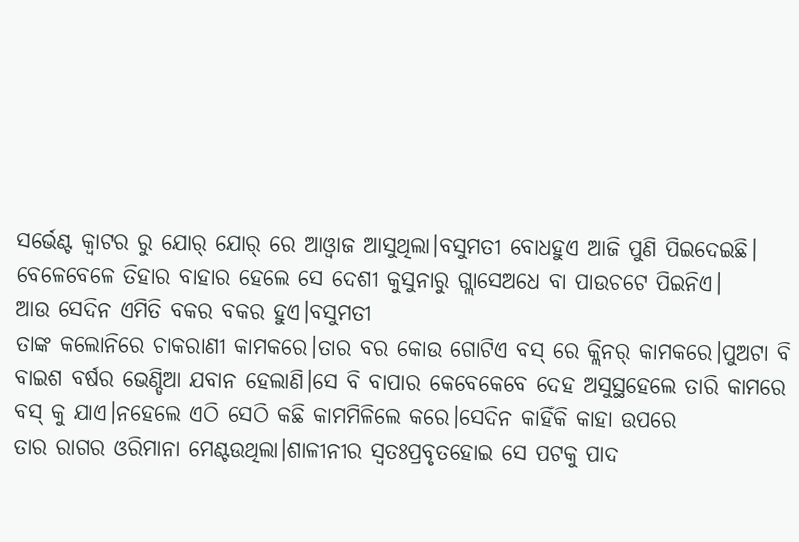ସର୍ଭେଣ୍ଟ କ୍ବାଟର ରୁ ଯୋର୍ ଯୋର୍ ରେ ଆଓ୍ବାଜ ଆସୁଥିଲା।ବସୁମତୀ ବୋଧହୁଏ ଆଜି ପୁଣି ପିଇଦେଇଛି।
ବେଳେବେଳେ ତିହାର ବାହାର ହେଲେ ସେ ଦେଶୀ କୁସୁନାରୁ ଗ୍ଲାସେଅଧେ ବା ପାଉଚଟେ ପିଇନିଏ।
ଆଉ ସେଦିନ ଏମିତି ବକର ବକର ହୁଏ।ବସୁମତୀ
ତାଙ୍କ କଲୋନିରେ ଚାକରାଣୀ କାମକରେ।ତାର ବର କୋଉ ଗୋଟିଏ ବସ୍ ରେ କ୍ଲିନର୍ କାମକରେ।ପୁଅଟା ବି ବାଇଶ ବର୍ଷର ଭେଣ୍ଡିଆ ଯବାନ ହେଲାଣି।ସେ ବି ବାପାର କେବେକେବେ ଦେହ ଅସୁସ୍ଥହେଲେ ତାରି କାମରେ ବସ୍ କୁ ଯାଏ।ନହେଲେ ଏଠି ସେଠି କଛି କାମମିଳିଲେ କରେ।ସେଦିନ କାହିଁକି କାହା ଉପରେ
ତାର ରାଗର ଓରିମାନା ମେଣ୍ଟଉଥିଲା।ଶାଳୀନୀର ସ୍ବତଃପ୍ରବୃତହୋଇ ସେ ପଟକୁ ପାଦ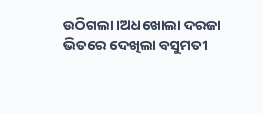ଉଠିଗଲା।ଅଧଖୋଲା ଦରଜା ଭିତରେ ଦେଖିଲା ବସୁମତୀ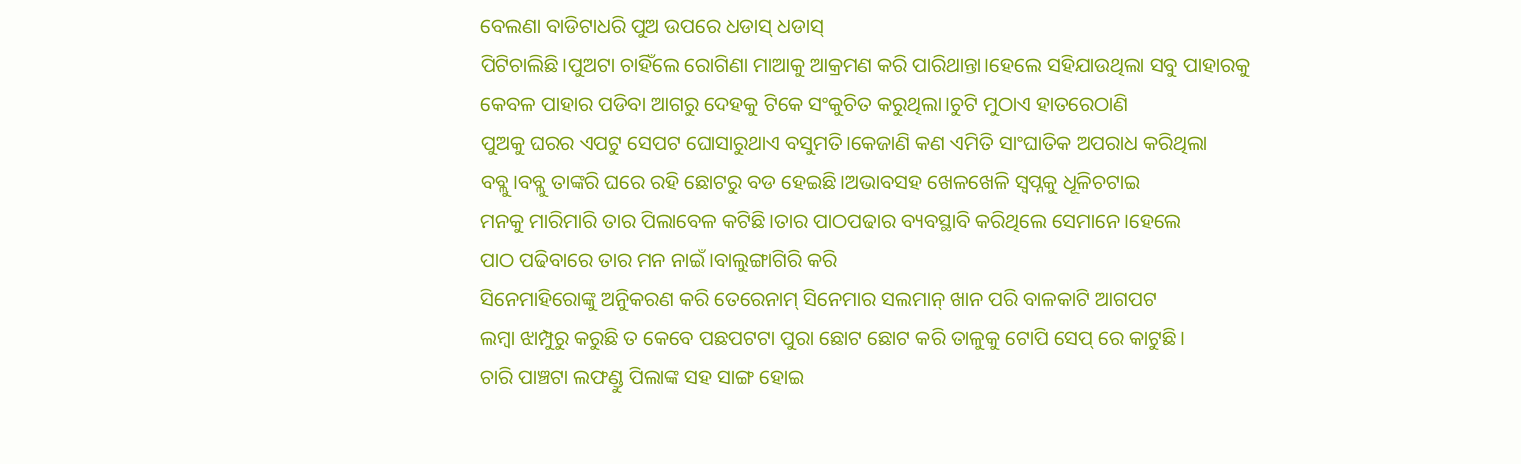ବେଲଣା ବାଡିଟାଧରି ପୁଅ ଉପରେ ଧଡାସ୍ ଧଡାସ୍
ପିଟିଚାଲିଛି।ପୁଅଟା ଚାହିଁଲେ ରୋଗିଣା ମାଆକୁ ଆକ୍ରମଣ କରି ପାରିଥାନ୍ତା।ହେଲେ ସହିଯାଉଥିଲା ସବୁ ପାହାରକୁ କେବଳ ପାହାର ପଡିବା ଆଗରୁ ଦେହକୁ ଟିକେ ସଂକୁଚିତ କରୁଥିଲା।ଚୁଟି ମୁଠାଏ ହାତରେଠାଣି
ପୁଅକୁ ଘରର ଏପଟୁ ସେପଟ ଘୋସାରୁଥାଏ ବସୁମତି।କେଜାଣି କଣ ଏମିତି ସାଂଘାତିକ ଅପରାଧ କରିଥିଲା ବବ୍ଲୁ।ବବ୍ଲୁ ତାଙ୍କରି ଘରେ ରହି ଛୋଟରୁ ବଡ ହେଇଛି।ଅଭାବସହ ଖେଳଖେଳି ସ୍ବପ୍ନକୁ ଧୂଳିଚଟାଇ
ମନକୁ ମାରିମାରି ତାର ପିଲାବେଳ କଟିଛି।ତାର ପାଠପଢାର ବ୍ୟବସ୍ଥାବି କରିଥିଲେ ସେମାନେ।ହେଲେ
ପାଠ ପଢିବାରେ ତାର ମନ ନାଇଁ।ବାଲୁଙ୍ଗାଗିରି କରି
ସିନେମାହିରୋଙ୍କୁ ଅନୁିକରଣ କରି ତେରେନାମ୍ ସିନେମାର ସଲମାନ୍ ଖାନ ପରି ବାଳକାଟି ଆଗପଟ
ଲମ୍ବା ଝାମ୍ପୁରୁ କରୁଛି ତ କେବେ ପଛପଟଟା ପୁରା ଛୋଟ ଛୋଟ କରି ତାଳୁକୁ ଟୋପି ସେପ୍ ରେ କାଟୁଛି।
ଚାରି ପାଞ୍ଚଟା ଲଫଣ୍ଡୁ ପିଲାଙ୍କ ସହ ସାଙ୍ଗ ହୋଇ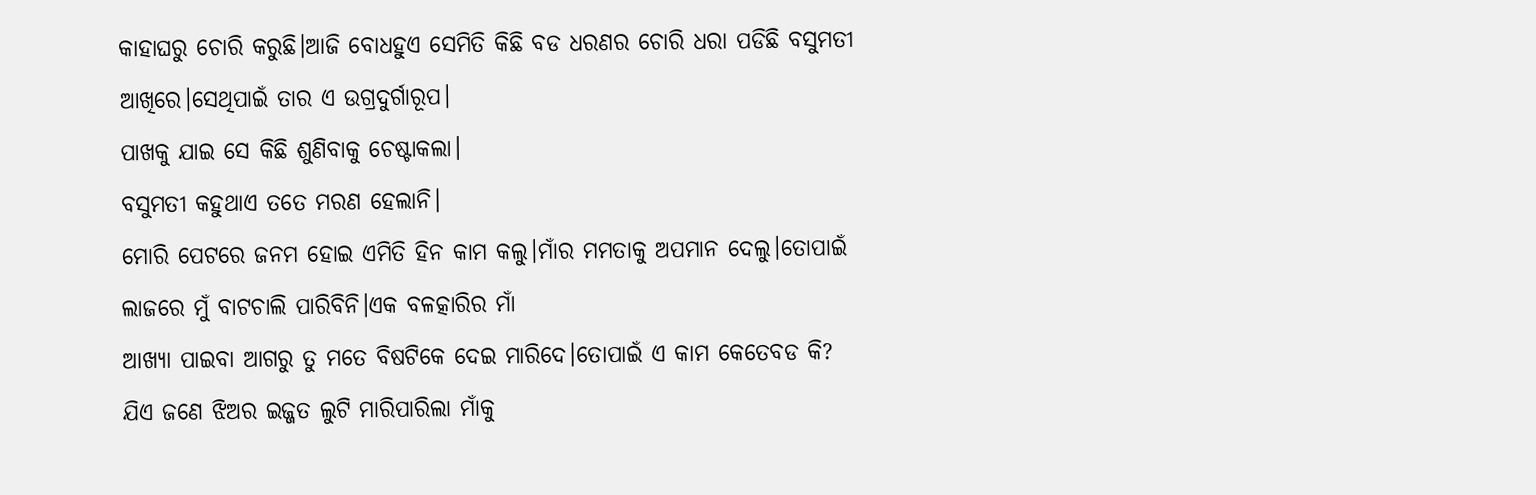କାହାଘରୁ ଚୋରି କରୁଛି।ଆଜି ବୋଧହୁଏ ସେମିତି କିଛି ବଡ ଧରଣର ଚୋରି ଧରା ପଡିଛି ବସୁମତୀ ଆଖିରେ।ସେଥିପାଇଁ ତାର ଏ ଉଗ୍ରଦୁର୍ଗାରୂପ।
ପାଖକୁ ଯାଇ ସେ କିଛି ଶୁଣିବାକୁ ଚେଷ୍ଟାକଲା।
ବସୁମତୀ କହୁଥାଏ ତତେ ମରଣ ହେଲାନି।
ମୋରି ପେଟରେ ଜନମ ହୋଇ ଏମିତି ହିନ କାମ କଲୁ।ମାଁର ମମତାକୁ ଅପମାନ ଦେଲୁ।ତୋପାଇଁ ଲାଜରେ ମୁଁ ବାଟଚାଲି ପାରିବିନି।ଏକ ବଳତ୍କାରିର ମାଁ
ଆଖ୍ୟା ପାଇବା ଆଗରୁ ତୁ ମତେ ବିଷଟିକେ ଦେଇ ମାରିଦେ।ତୋପାଇଁ ଏ କାମ କେତେବଡ କି?
ଯିଏ ଜଣେ ଝିଅର ଇଜ୍ଜତ ଲୁଟି ମାରିପାରିଲା ମାଁକୁ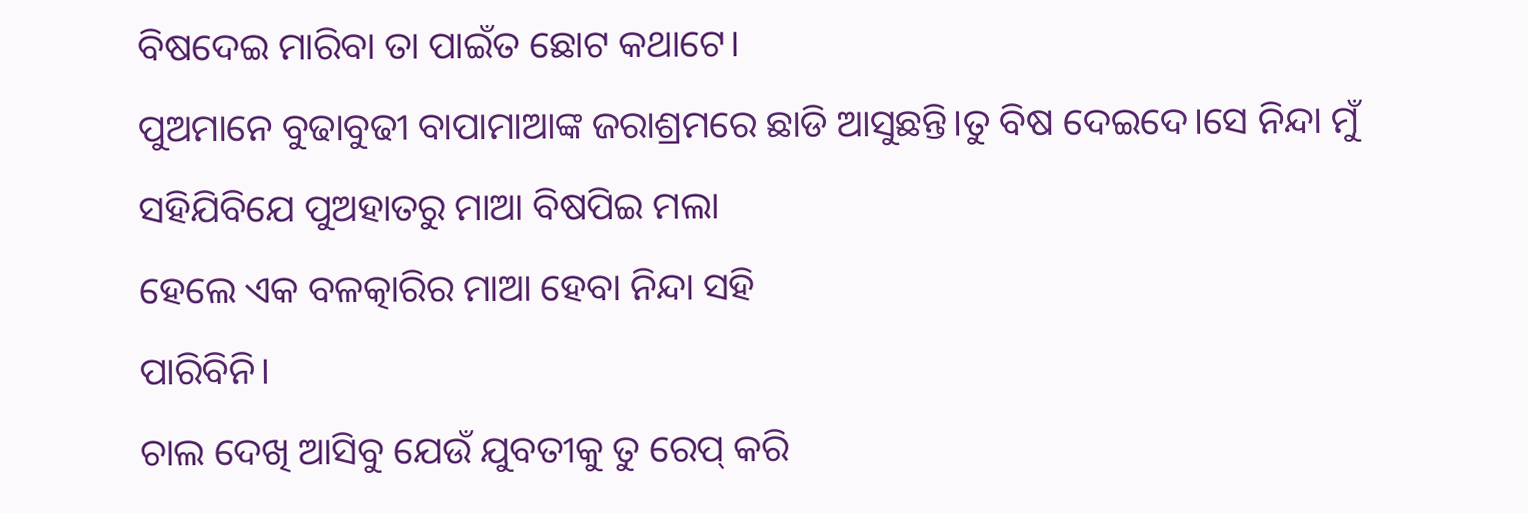ବିଷଦେଇ ମାରିବା ତା ପାଇଁତ ଛୋଟ କଥାଟେ।
ପୁଅମାନେ ବୁଢାବୁଢୀ ବାପାମାଆଙ୍କ ଜରାଶ୍ରମରେ ଛାଡି ଆସୁଛନ୍ତି।ତୁ ବିଷ ଦେଇଦେ।ସେ ନିନ୍ଦା ମୁଁ ସହିଯିବିଯେ ପୁଅହାତରୁ ମାଆ ବିଷପିଇ ମଲା
ହେଲେ ଏକ ବଳତ୍କାରିର ମାଆ ହେବା ନିନ୍ଦା ସହି
ପାରିବିନି।
ଚାଲ ଦେଖି ଆସିବୁ ଯେଉଁ ଯୁବତୀକୁ ତୁ ରେପ୍ କରି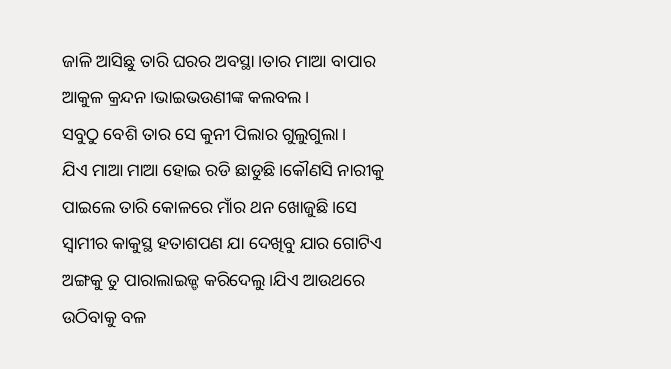ଜାଳି ଆସିଛୁ ତାରି ଘରର ଅବସ୍ଥା।ତାର ମାଆ ବାପାର ଆକୁଳ କ୍ରନ୍ଦନ।ଭାଇଭଉଣୀଙ୍କ କଲବଲ।
ସବୁଠୁ ବେଶି ତାର ସେ କୁନୀ ପିଲାର ଗୁଲୁଗୁଲା।
ଯିଏ ମାଆ ମାଆ ହୋଇ ରଡି ଛାଡୁଛି।କୌଣସି ନାରୀକୁ ପାଇଲେ ତାରି କୋଳରେ ମାଁର ଥନ ଖୋଜୁଛି।ସେ ସ୍ବାମୀର କାକୁସ୍ଥ ହତାଶପଣ ଯା ଦେଖିବୁ ଯାର ଗୋଟିଏ ଅଙ୍ଗକୁ ତୁ ପାରାଲାଇଜ୍ଡ କରିଦେଲୁ।ଯିଏ ଆଉଥରେ ଉଠିବାକୁ ବଳ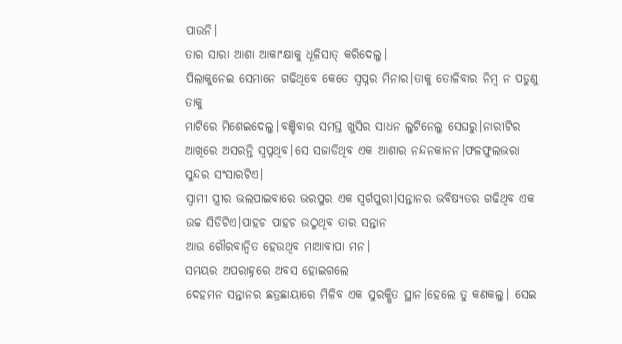ପାଉନି।
ତାର ସାରା ଆଶା ଆକାଂକ୍ଷାକୁ ଧୂଳିସାତ୍ କରିଦେଲୁ।
ପିଲାକୁନେଇ ସେମାନେ ଗଢିଥିବେ କେତେ ସ୍ବପ୍ନର ମିନାର।ତାକୁ ତୋଳିବାର ନିମ୍ବ ନ ପଡୁଣୁ ତାକୁ
ମାଟିରେ ମିଶେଇଦେଲୁ।ବଞ୍ଚିବାର ସମସ୍ତ ଖୁସିର ସାଧନ ଲୁଟିନେଲୁ ସେଘରୁ।ନାରୀଟିର ଆଖିରେ ଅସରନ୍ତି ସ୍ବପ୍ନଥିବ।ସେ ସଜାଡିଥିବ ଏକ ଆଶାର ନନ୍ଦନକାନନ।ଫଳଫୁଲଭରା ସୁନ୍ଦର ସଂସାରଟିଏ।
ସ୍ବାମୀ ସ୍ତ୍ରୀର ଭଲପାଇବାରେ ଭରପୁର ଏକ ସ୍ବର୍ଗପୁରୀ।ସନ୍ତାନର ଭବିଷ୍ୟତର ଗଢିଥିବ ଏକ
ଉଚ୍ଚ ସିଡିଟିଏ।ପାହଚ ପାହଚ ଉଠୁଥିବ ତାର ସନ୍ତାନ
ଆଉ ଗୌରବାନ୍ବିତ ହେଉଥିବ ମାଆବାପା ମନ।
ସମୟର ଅପରାହ୍ନରେ ଅବସ ହୋଇଗଲେ
ଦେହମନ ସନ୍ତାନର ଛତ୍ରଛାୟାରେ ମିଳିବ ଏକ ସୁରକ୍ଷିତ ସ୍ଥାନ।ହେଲେ ତୁ କଣକଲୁ। ସେଇ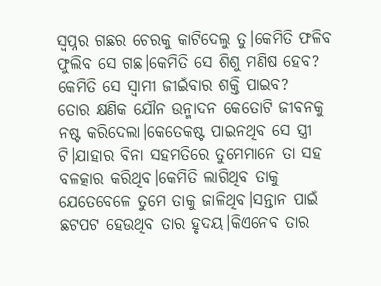ସ୍ବପ୍ନର ଗଛର ଚେରକୁ କାଟିଦେଲୁ ତୁ।କେମିତି ଫଳିବ ଫୁଲିବ ସେ ଗଛ।କେମିତି ସେ ଶିଶୁ ମଣିଷ ହେବ?
କେମିତି ସେ ସ୍ବାମୀ ଜୀଇଁବାର ଶକ୍ତି ପାଇବ?
ତୋର କ୍ଷଣିକ ଯୌନ ଉନ୍ମାଦନ କେତୋଟି ଜୀବନକୁ
ନଷ୍ଟ କରିଦେଲା।କେତେକଷ୍ଟ ପାଇନଥିବ ସେ ସ୍ତ୍ରୀ ଟି।ଯାହାର ବିନା ସହମତିରେ ତୁମେମାନେ ତା ସହ ବଳତ୍କାର କରିଥିବ।କେମିତି ଲାଗିଥିବ ତାକୁ ଯେତେବେଳେ ତୁମେ ତାକୁ ଜାଳିଥିବ।ସନ୍ତାନ ପାଇଁ
ଛଟପଟ ହେଉଥିବ ତାର ହୃଦୟ।କିଏନେବ ତାର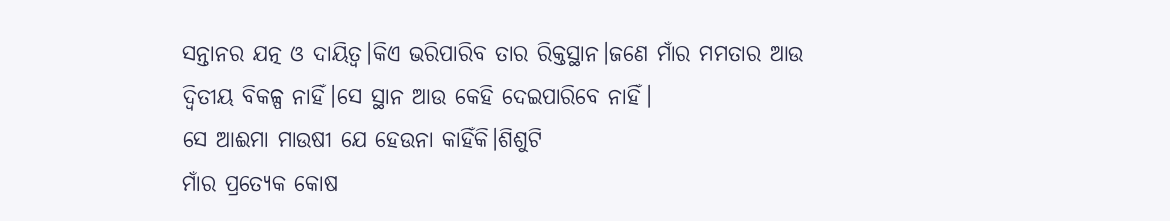ସନ୍ତାନର ଯତ୍ନ ଓ ଦାୟିତ୍ବ।କିଏ ଭରିପାରିବ ତାର ରିକ୍ତସ୍ଥାନ।ଜଣେ ମାଁର ମମତାର ଆଉ ଦ୍ବିତୀୟ ବିକଳ୍ପ ନାହିଁ।ସେ ସ୍ଥାନ ଆଉ କେହି ଦେଇପାରିବେ ନାହିଁ।
ସେ ଆଈମା ମାଉଷୀ ଯେ ହେଉନା କାହିଁକି।ଶିଶୁଟି
ମାଁର ପ୍ରତ୍ୟେକ କୋଷ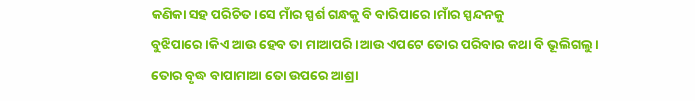କଣିକା ସହ ପରିଚିତ।ସେ ମାଁର ସ୍ପର୍ଶ ଗନ୍ଧକୁ ବି ବାରିପାରେ।ମାଁର ସ୍ପନ୍ଦନକୁ
ବୁଝିପାରେ।କିଏ ଆଉ ହେବ ତା ମାଆପରି।ଆଉ ଏପଟେ ତୋର ପରିବାର କଥା ବି ଭୂଲିଗଲୁ।
ତୋର ବୃଦ୍ଧ ବାପାମାଆ ତୋ ଉପରେ ଆଶ୍ରା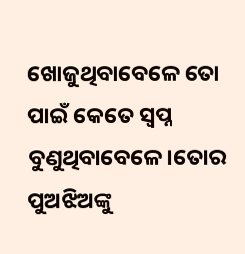ଖୋଜୁଥିବାବେଳେ ତୋ ପାଇଁ କେତେ ସ୍ବପ୍ନ ବୁଣୁଥିବାବେଳେ।ତୋର ପୁଅଝିଅଙ୍କୁ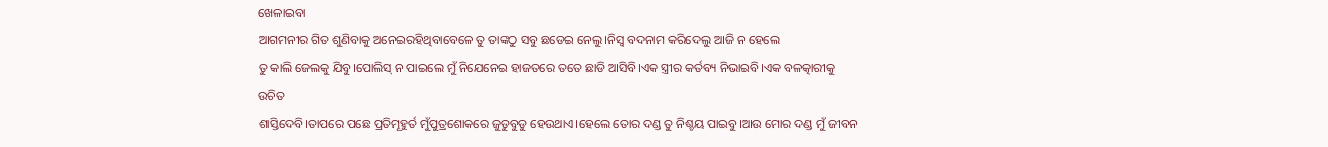ଖେଳାଇବା
ଆଗମନୀର ଗିତ ଶୁଣିବାକୁ ଅନେଇରହିଥିବାବେଳେ ତୁ ତାଙ୍କଠୁ ସବୁ ଛଡେଇ ନେଲୁ।ନିସ୍ବ ବଦନାମ କରିଦେଲୁ ଆଜି ନ ହେଲେ
ତୁ କାଲି ଜେଲକୁ ଯିବୁ।ପୋଲିସ୍ ନ ପାଇଲେ ମୁଁ ନିଯେନେଇ ହାଜତରେ ତତେ ଛାଡି ଆସିବି।ଏକ ସ୍ତ୍ରୀର କର୍ତବ୍ୟ ନିଭାଇବି।ଏକ ବଳତ୍କାରୀକୁ ଉଚିତ
ଶାସ୍ତିଦେବି।ତାପରେ ପଛେ ପ୍ରତିମୂହୁର୍ତ ମୁଁପୁତ୍ରଶୋକରେ ଜୁଡୁବୁଡୁ ହେଉଥାଏ।ହେଲେ ତୋର ଦଣ୍ଡ ତୁ ନିଶ୍ଚୟ ପାଇବୁ।ଆଉ ମୋର ଦଣ୍ଡ ମୁଁ ଜୀବନ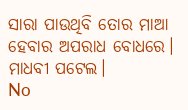ସାରା ପାଉଥିବି ତୋର ମାଆ ହେବାର ଅପରାଧ ବୋଧରେ।
ମାଧବୀ ପଟେଲ।
No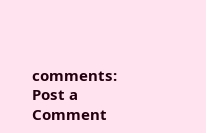comments:
Post a Comment